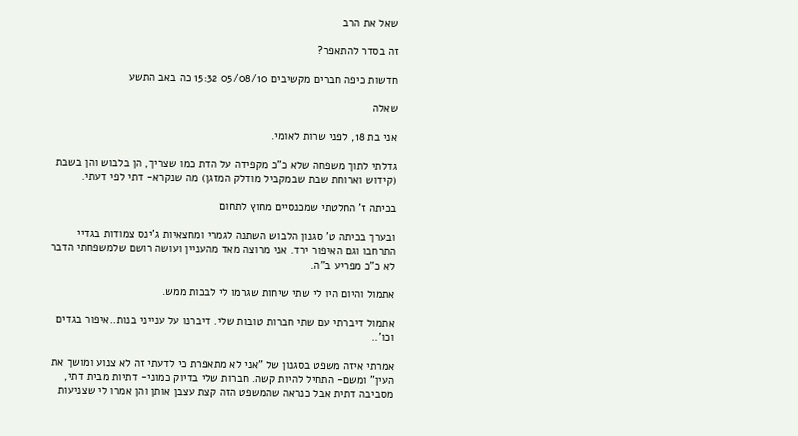שאל את הרב

זה בסדר להתאפר?

חדשות כיפה חברים מקשיבים 05/08/10 15:32 כה באב התשע

שאלה

אני בת 18, לפני שרות לאומי.

גדלתי לתוך משפחה שלא כ"כ מקפידה על הדת כמו שצריך, הן בלבוש והן בשבת (קידוש וארוחת שבת שבמקביל מודלק המזגן) מה שנקרא- דתי לפי דעתי.

בכיתה ז' החלטתי שמכנסיים מחוץ לתחום

ובערך בכיתה ט' סגנון הלבוש השתנה לגמרי ומחצאיות ג'ינס צמודות בגדיי התרחבו וגם האיפור ירד. אני מרוצה מאד מהעניין ועושה רושם שלמשפחתי הדבר לא כ"כ מפריע ב"ה.

אתמול והיום היו לי שתי שיחות שגרמו לי לבכות ממש.

אתמול דיברתי עם שתי חברות טובות שלי. דיברנו על ענייני בנות..איפור בגדים וכו'..

אמרתי איזה משפט בסגנון של "אני לא מתאפרת כי לדעתי זה לא צנוע ומושך את העין" ומשם- התחיל להיות קשה. חברות שלי בדיוק כמוני- דתיות מבית דתי, מסביבה דתית אבל כנראה שהמשפט הזה קצת עצבן אותן והן אמרו לי שצניעות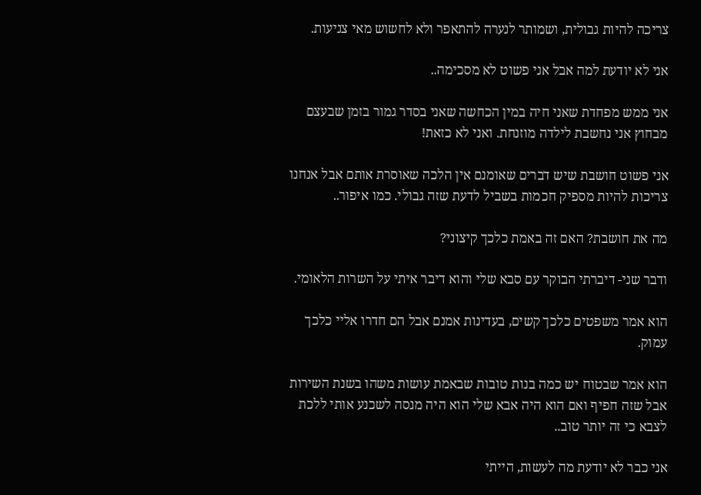צריכה להיות גבולית, ושמותר לנערה להתאפר ולא לחשוש מאי צניעות.

אני לא יודעת למה אבל אני פשוט לא מסכימה..

אני ממש מפחדת שאני חיה במין הכחשה שאני בסדר גמור בזמן שבעצם מבחוץ אני נחשבת לילדה מוזנחת. ואני לא כזאת!

אני פשוט חושבת שיש דברים שאומנם אין הלכה שאוסרת אותם אבל אנחנו צריכות להיות מספיק חכמות בשביל לדעת שזה גבולי. כמו איפור..

מה את חושבת? האם זה באמת כלכך קיצוני?

ודבר שני- דיברתי הבוקר עם סבא שלי והוא דיבר איתי על השרות הלאומי.

הוא אמר משפטים כלכך קשים, בעדינות אמנם אבל הם חדרו אליי כלכך עמוק.

הוא אמר שבטוח יש כמה בנות טובות שבאמת עושות משהו בשנת השירות אבל שזה חפיף ואם הוא היה אבא שלי הוא היה מנסה לשכנע אותי ללכת לצבא כי זה יותר טוב..

אני כבר לא יודעת מה לעשות, הייתי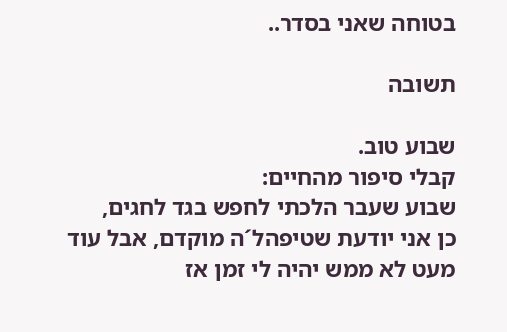בטוחה שאני בסדר..

תשובה

שבוע טוב.
קבלי סיפור מהחיים:
שבוע שעבר הלכתי לחפש בגד לחגים,
כן אני יודעת שטיפהל´ה מוקדם, אבל עוד מעט לא ממש יהיה לי זמן אז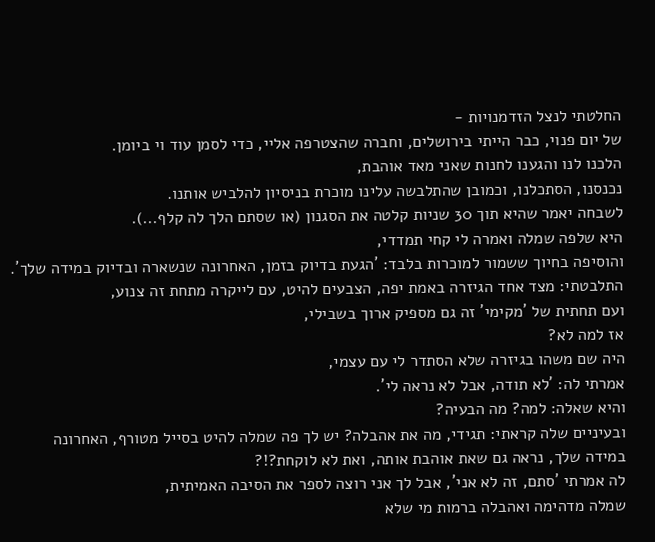החלטתי לנצל הזדמנויות -
של יום פנוי, כבר הייתי בירושלים, וחברה שהצטרפה אליי, כדי לסמן עוד וי ביומן.
הלכנו לנו והגענו לחנות שאני מאד אוהבת,
נכנסנו, הסתכלנו, וכמובן שהתלבשה עלינו מוכרת בניסיון להלביש אותנו.
לשבחה יאמר שהיא תוך 30 שניות קלטה את הסגנון (או שסתם הלך לה קלף...).
היא שלפה שמלה ואמרה לי קחי תמדדי,
והוסיפה בחיוך ששמור למוכרות בלבד: ´הגעת בדיוק בזמן, האחרונה שנשארה ובדיוק במידה שלך´.
התלבטתי: מצד אחד הגיזרה באמת יפה, הצבעים להיט, עם לייקרה מתחת זה צנוע,
ועם תחתית של ´מקימי´ זה גם מספיק ארוך בשבילי,
אז למה לא?
היה שם משהו בגיזרה שלא הסתדר לי עם עצמי,
אמרתי לה: ´לא תודה, אבל לא נראה לי´.
והיא שאלה: למה? מה הבעיה?
ובעיניים שלה קראתי: תגידי, מה את אהבלה? יש לך פה שמלה להיט בסייל מטורף, האחרונה במידה שלך, נראה גם שאת אוהבת אותה, ואת לא לוקחת?!?
לה אמרתי ´סתם, זה לא אני´, אבל לך אני רוצה לספר את הסיבה האמיתית,
שמלה מדהימה ואהבלה ברמות מי שלא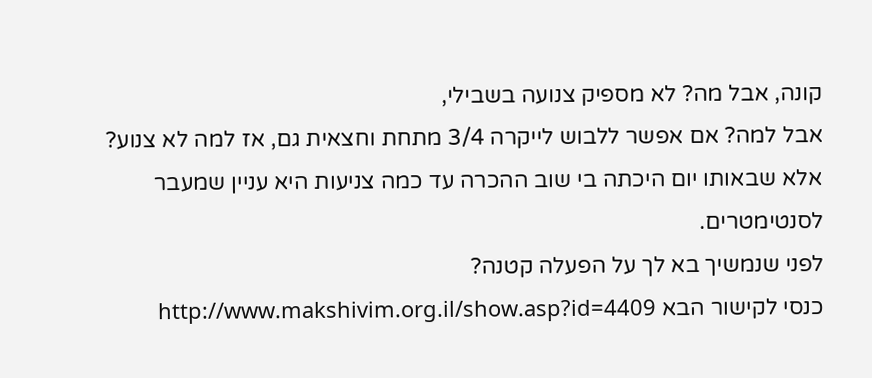קונה, אבל מה? לא מספיק צנועה בשבילי,
אבל למה? אם אפשר ללבוש לייקרה 3/4 מתחת וחצאית גם, אז למה לא צנוע?
אלא שבאותו יום היכתה בי שוב ההכרה עד כמה צניעות היא עניין שמעבר לסנטימטרים.
לפני שנמשיך בא לך על הפעלה קטנה?
כנסי לקישור הבא http://www.makshivim.org.il/show.asp?id=4409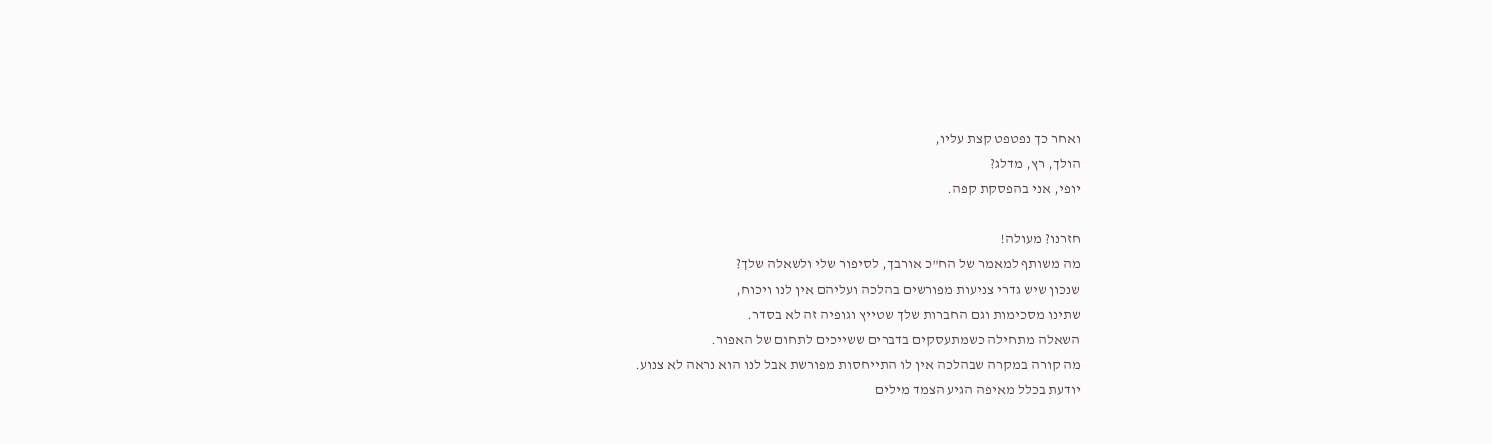ואחר כך נפטפט קצת עליו,
הולך, רץ, מדלג?
יופי, אני בהפסקת קפה.

חזרנו? מעולה!
מה משותף למאמר של הח"כ אורבך, לסיפור שלי ולשאלה שלך?
שנכון שיש גדרי צניעות מפורשים בהלכה ועליהם אין לנו ויכוח,
שתינו מסכימות וגם החברות שלך שטייץ וגופיה זה לא בסדר.
השאלה מתחילה כשמתעסקים בדברים ששייכים לתחום של האפור.
מה קורה במקרה שבהלכה אין לו התייחסות מפורשת אבל לנו הוא נראה לא צנוע.
יודעת בכלל מאיפה הגיע הצמד מילים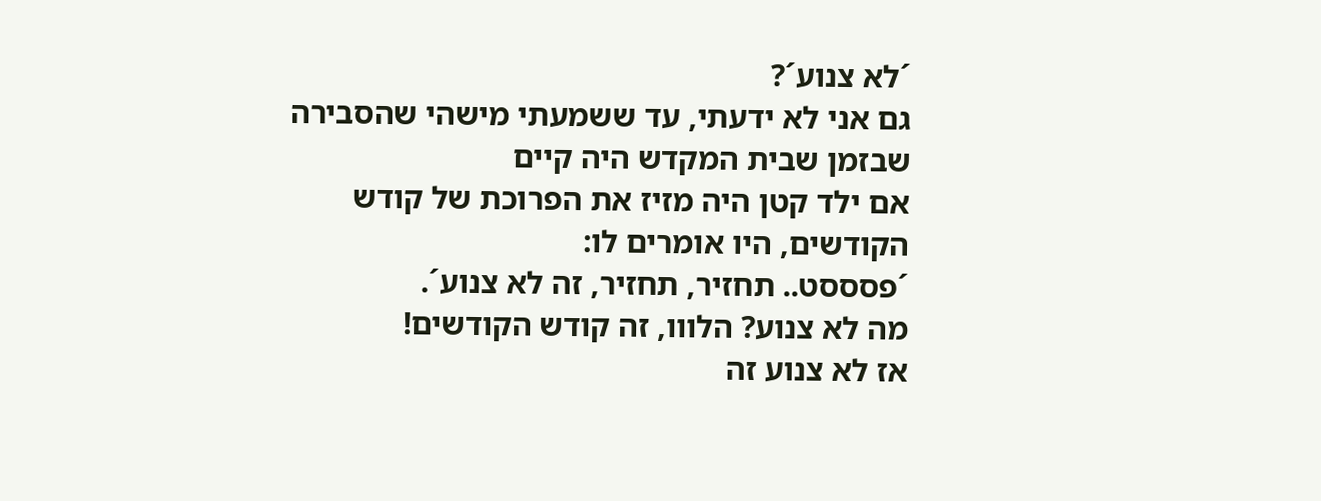´לא צנוע´?
גם אני לא ידעתי, עד ששמעתי מישהי שהסבירה שבזמן שבית המקדש היה קיים
אם ילד קטן היה מזיז את הפרוכת של קודש הקודשים, היו אומרים לו:
´פסססט.. תחזיר, תחזיר, זה לא צנוע´.
מה לא צנוע? הלווו, זה קודש הקודשים!
אז לא צנוע זה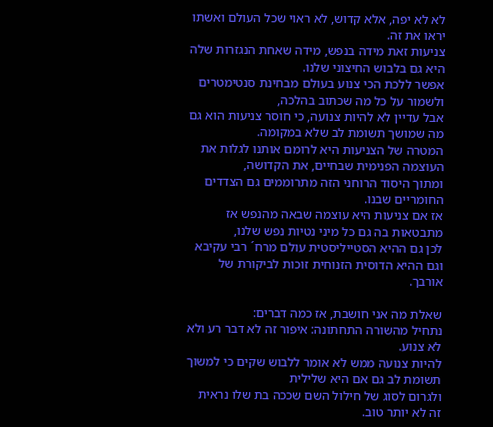לא לא יפה, אלא קדוש, לא ראוי שכל העולם ואשתו יראו את זה.
צניעות זאת מידה בנפש, מידה שאחת הנגזרות שלה היא גם בלבוש החיצוני שלנו.
אפשר ללכת הכי צנוע בעולם מבחינת סנטימטרים ולשמור על כל מה שכתוב בהלכה,
אבל עדיין לא להיות צנועה, כי חוסר צניעות הוא גם מה שמושך תשומת לב שלא במקומה.
המטרה של הצניעות היא לרומם אותנו לגלות את העוצמה הפנימית שבחיים, את הקדושה,
ומתוך היסוד הרוחני הזה מתרוממים גם הצדדים החומריים שבנו.
אז אם צניעות היא עוצמה שבאה מהנפש אז מתבטאות בה גם כל מיני נטיות נפש שלנו,
לכן גם ההיא הסטייליסטית עולם מרח´ רבי עקיבא וגם ההיא הדוסית הזנוחית זוכות לביקורת של אורבך.

שאלת מה אני חושבת, אז כמה דברים:
נתחיל מהשורה התחתונה: איפור זה לא דבר רע ולא לא צנוע.
להיות צנועה ממש לא אומר ללבוש שקים כי למשוך תשומת לב גם אם היא שלילית
ולגרום לסוג של חילול השם שככה בת שלו נראית זה לא יותר טוב.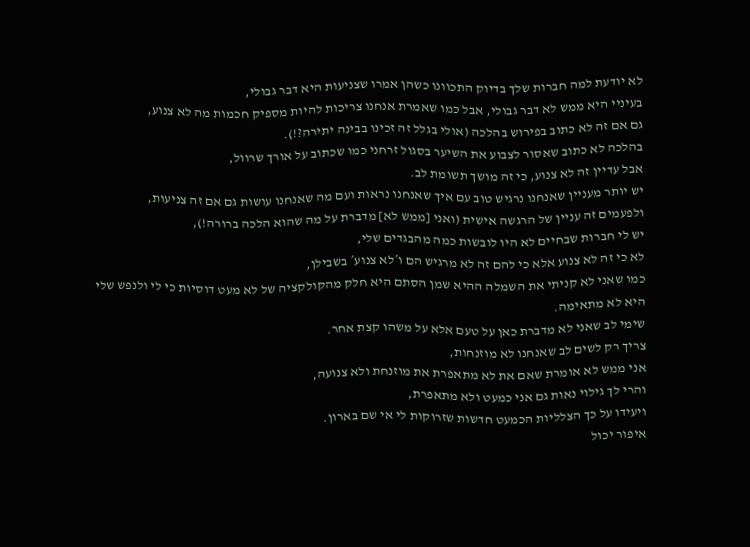לא יודעת למה חברות שלך בדיוק התכוונו כשהן אמרו שצניעות היא דבר גבולי,
בעיניי היא ממש לא דבר גבולי, אבל כמו שאמרת אנחנו צריכות להיות מספיק חכמות מה לא צנוע,
גם אם זה לא כתוב בפירוש בהלכה (אולי בגלל זה זכינו בבינה יתירה?!).
בהלכה לא כתוב שאסור לצבוע את השיער בסגול זרחני כמו שכתוב על אורך שרוול,
אבל עדיין זה לא צנוע, כי זה מושך תשומת לב.
יש יותר מעניין שאנחנו נרגיש טוב עם איך שאנחנו נראות ועם מה שאנחנו עושות גם אם זה צניעות,
ולפעמים זה עניין של הרגשה אישית (ואני [ממש לא] מדברת על מה שהוא הלכה ברורה!),
יש לי חברות שבחיים לא היו לובשות כמה מהבגדים שלי,
לא כי זה לא צנוע אלא כי להם זה לא מרגיש הם ו´לא צנוע´ בשבילן,
כמו שאני לא קניתי את השמלה ההיא שמן הסתם היא חלק מהקולקציה של לא מעט דוסיות כי לי ולנפש שלי היא לא מתאימה.
שימי לב שאני לא מדברת כאן על טעם אלא על משהו קצת אחר.
צריך רק לשים לב שאנחנו לא מוזנחות,
אני ממש לא אומרת שאם את לא מתאפרת את מוזנחת ולא צנועה,
והרי לך גילוי נאות גם אני כמעט ולא מתאפרת,
ויעידו על כך הצלליות הכמעט חדשות שזרוקות לי אי שם בארון.
איפור יכול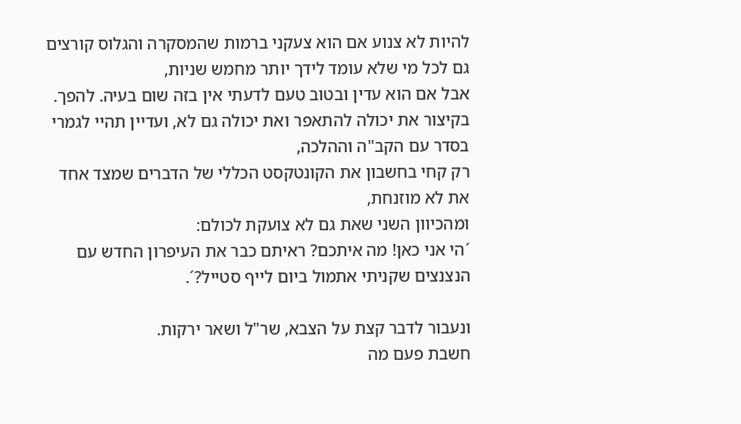להיות לא צנוע אם הוא צעקני ברמות שהמסקרה והגלוס קורצים גם לכל מי שלא עומד לידך יותר מחמש שניות,
אבל אם הוא עדין ובטוב טעם לדעתי אין בזה שום בעיה. להפך.
בקיצור את יכולה להתאפר ואת יכולה גם לא, ועדיין תהיי לגמרי בסדר עם הקב"ה וההלכה,
רק קחי בחשבון את הקונטקסט הכללי של הדברים שמצד אחד את לא מוזנחת,
ומהכיוון השני שאת גם לא צועקת לכולם:
´הי אני כאן! מה איתכם? ראיתם כבר את העיפרון החדש עם הנצנצים שקניתי אתמול ביום לייף סטייל?´.

ונעבור לדבר קצת על הצבא, שר"ל ושאר ירקות.
חשבת פעם מה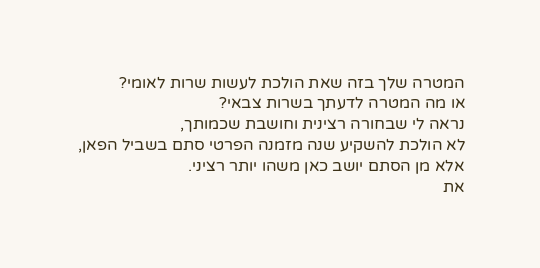המטרה שלך בזה שאת הולכת לעשות שרות לאומי?
או מה המטרה לדעתך בשרות צבאי?
נראה לי שבחורה רצינית וחושבת שכמותך,
לא הולכת להשקיע שנה מזמנה הפרטי סתם בשביל הפאן,
אלא מן הסתם יושב כאן משהו יותר רציני.
את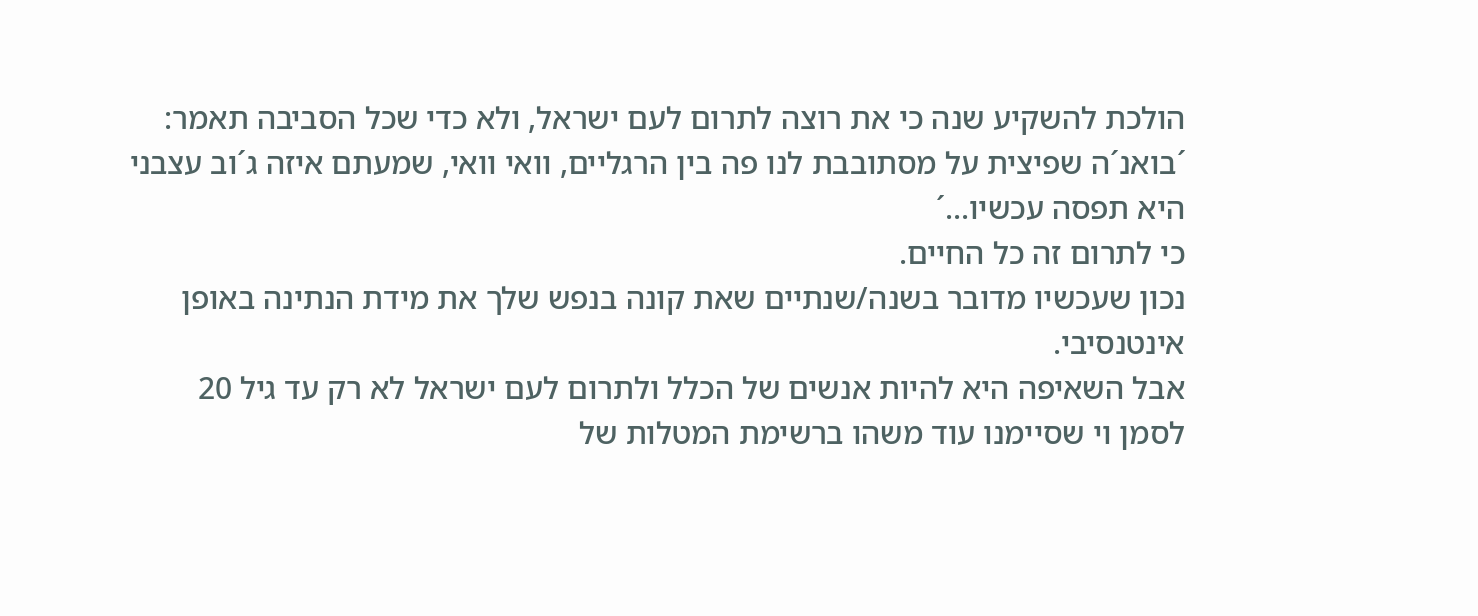הולכת להשקיע שנה כי את רוצה לתרום לעם ישראל, ולא כדי שכל הסביבה תאמר:
´בואנ´ה שפיצית על מסתובבת לנו פה בין הרגליים, וואי וואי, שמעתם איזה ג´וב עצבני היא תפסה עכשיו...´
כי לתרום זה כל החיים.
נכון שעכשיו מדובר בשנה/שנתיים שאת קונה בנפש שלך את מידת הנתינה באופן אינטנסיבי.
אבל השאיפה היא להיות אנשים של הכלל ולתרום לעם ישראל לא רק עד גיל 20
לסמן וי שסיימנו עוד משהו ברשימת המטלות של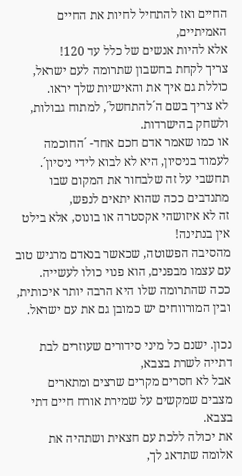החיים ואז להתחיל לחיות את החיים האמיתיים,
אלא להיות אנשים של כלל עד 120!
צריך לקחת בחשבון שתרומה לעם ישראל, כוללת גם איך את והאישיות שלך יראו.
לא צריך בשם ה´להתחשל´, למתוח גבולות, ולשחק בהישרדות.
או כמו שאמר אדם חכם אחד- ´החוכמה לעמוד בניסיון, היא לא לבוא לידי ניסיון´.
תחשבי על זה שלבחור את המקום שבו מתנדבים ככה שהוא יתאים לנפש,
זה לא איזושהי אקסטרה או בונוס, אלא בילט אין בנתינה!
מהסיבה הפשוטה, שכאשר בנאדם מרגיש טוב עם עצמו מבפנים, הוא פנוי כולו לעשייה.
ככה שהתרומה שלו היא הרבה יותר איכותית, ובין המורווחים יש כמובן גם את עם ישראל.

נכון. ישנם כל מיני סידורים שעוזרים לבת דתייה לשרת בצבא,
אבל לא חסרים מקרים שרצים ומתארים מצבים שמקשים על שמירת אורח חיים דתי בצבא.
את יכולה ללכת עם חצאית ושתהיה את אלומה שתדאג לך,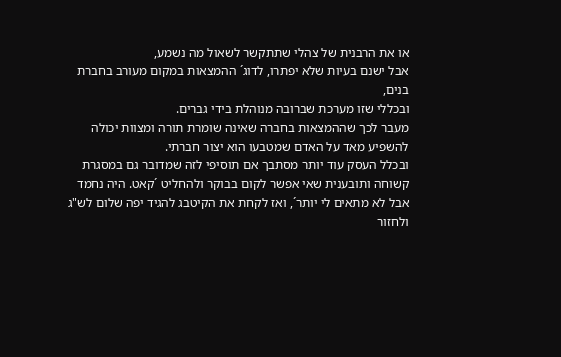או את הרבנית של צהלי שתתקשר לשאול מה נשמע,
אבל ישנם בעיות שלא יפתרו, לדוג´ ההמצאות במקום מעורב בחברת בנים,
ובכללי שזו מערכת שברובה מנוהלת בידי גברים.
מעבר לכך שההמצאות בחברה שאינה שומרת תורה ומצוות יכולה להשפיע מאד על האדם שמטבעו הוא יצור חברתי.
ובכלל העסק עוד יותר מסתבך אם תוסיפי לזה שמדובר גם במסגרת קשוחה ותובענית שאי אפשר לקום בבוקר ולהחליט ´קאט. היה נחמד אבל לא מתאים לי יותר´, ואז לקחת את הקיטבג להגיד יפה שלום לש"ג ולחזור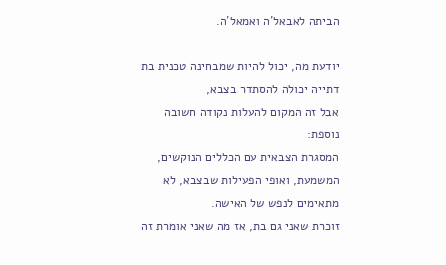הביתה לאבאל´ה ואמאל´ה.

יודעת מה, יכול להיות שמבחינה טכנית בת דתייה יכולה להסתדר בצבא,
אבל זה המקום להעלות נקודה חשובה נוספת:
המסגרת הצבאית עם הכללים הנוקשים, המשמעת, ואופי הפעילות שבצבא, לא מתאימים לנפש של האישה.
זוכרת שאני גם בת, אז מה שאני אומרת זה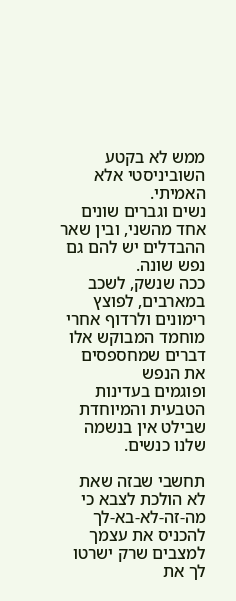ממש לא בקטע השוביניסטי אלא האמיתי.
נשים וגברים שונים אחד מהשני, ובין שאר ההבדלים יש להם גם נפש שונה.
ככה שנשק, לשכב במארבים, לפוצץ רימונים ולרדוף אחרי מוחמד המבוקש אלו דברים שמחספסים את הנפש
ופוגמים בעדינות הטבעית והמיוחדת שבילט אין בנשמה שלנו כנשים.

תחשבי שבזה שאת לא הולכת לצבא כי מה-זה-לא-בא-לך להכניס את עצמך למצבים שרק ישרטו לך את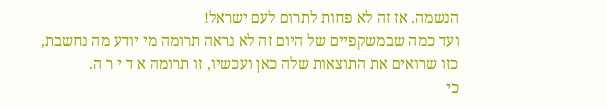הנשמה. אז זה לא פחות לתרום לעם ישראל!
ועד כמה שבמשקפיים של היום זה לא נראה תרומה מי יודע מה נחשבת,
כזו שרואים את התוצאות שלה כאן ועכשיו, זו תרומה א ד י ר ה.
כי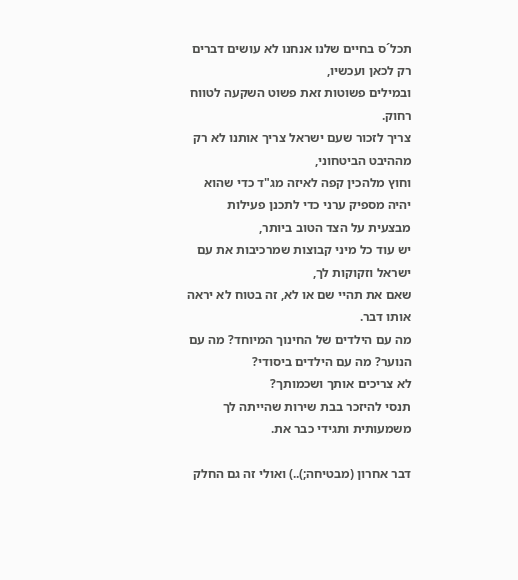תכל´ס בחיים שלנו אנחנו לא עושים דברים רק לכאן ועכשיו,
ובמילים פשוטות זאת פשוט השקעה לטווח רחוק.
צריך לזכור שעם ישראל צריך אותנו לא רק מההיבט הביטחוני,
וחוץ מלהכין קפה לאיזה מג"ד כדי שהוא יהיה מספיק ערני כדי לתכנן פעילות מבצעית על הצד הטוב ביותר,
יש עוד כל מיני קבוצות שמרכיבות את עם ישראל וזקוקות לך,
שאם את תהיי שם או לא, זה בטוח לא יראה אותו דבר.
מה עם הילדים של החינוך המיוחד? מה עם הנוער? מה עם הילדים ביסודי?
לא צריכים אותך ושכמותך?
תנסי להיזכר בבת שירות שהייתה לך משמעותית ותגידי כבר את.

דבר אחרון (מבטיחה;)..) ואולי זה גם החלק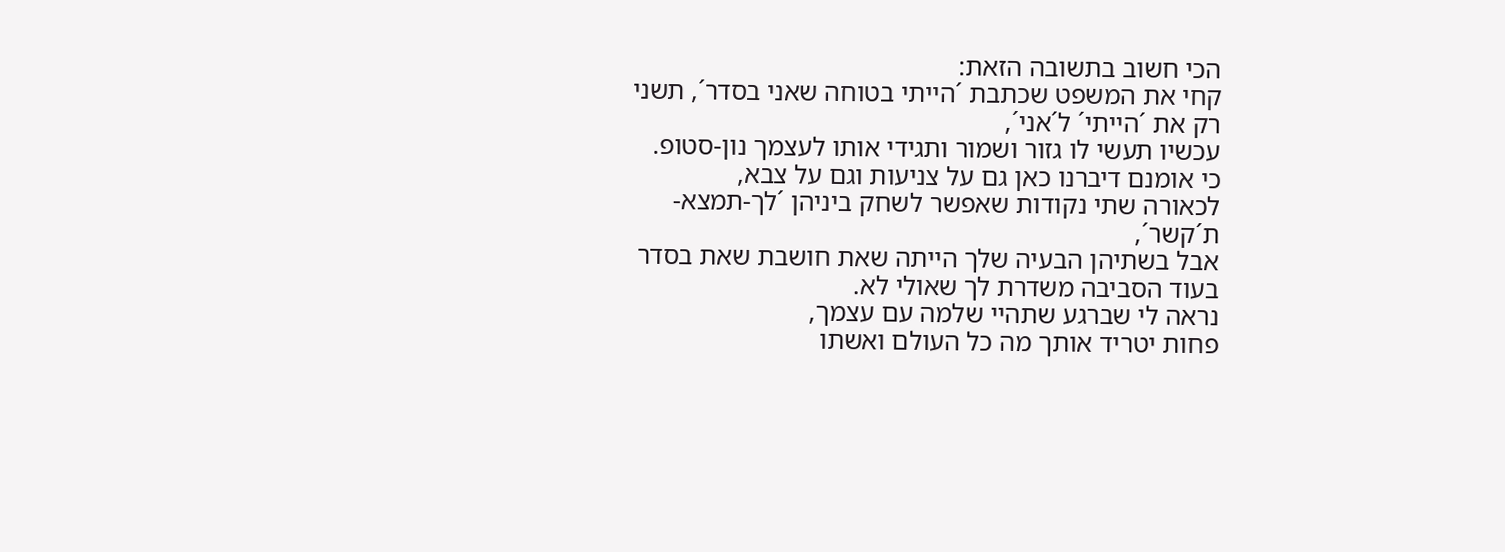הכי חשוב בתשובה הזאת:
קחי את המשפט שכתבת ´הייתי בטוחה שאני בסדר´, תשני רק את ´הייתי´ ל´אני´,
עכשיו תעשי לו גזור ושמור ותגידי אותו לעצמך נון-סטופ.
כי אומנם דיברנו כאן גם על צניעות וגם על צבא,
לכאורה שתי נקודות שאפשר לשחק ביניהן ´לך-תמצא-ת´קשר´,
אבל בשתיהן הבעיה שלך הייתה שאת חושבת שאת בסדר בעוד הסביבה משדרת לך שאולי לא.
נראה לי שברגע שתהיי שלמה עם עצמך,
פחות יטריד אותך מה כל העולם ואשתו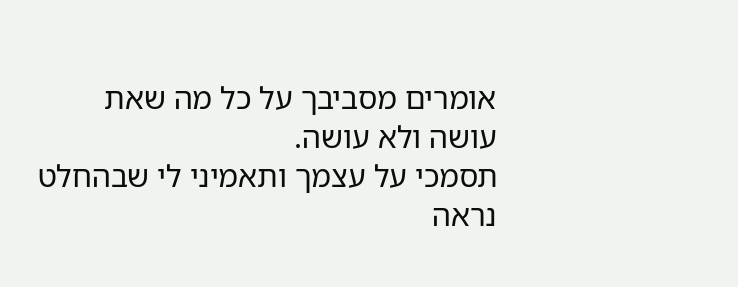אומרים מסביבך על כל מה שאת עושה ולא עושה.
תסמכי על עצמך ותאמיני לי שבהחלט נראה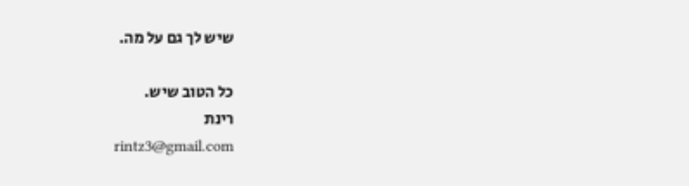שיש לך גם על מה.

כל הטוב שיש.
רינת
rintz3@gmail.com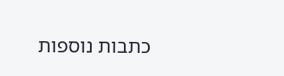כתבות נוספות